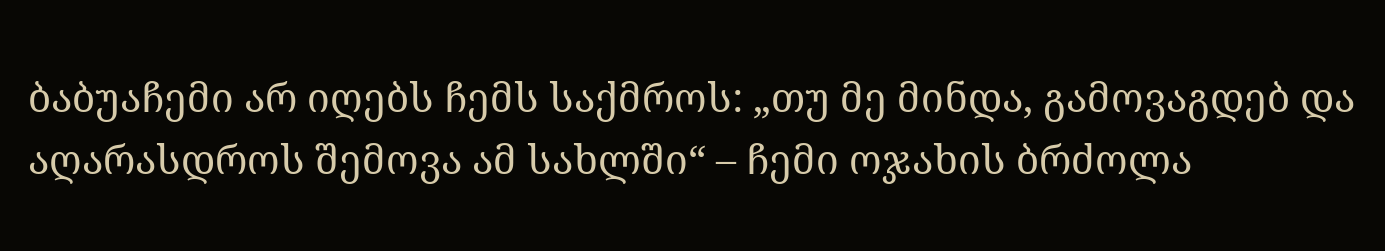ბაბუაჩემი არ იღებს ჩემს საქმროს: „თუ მე მინდა, გამოვაგდებ და აღარასდროს შემოვა ამ სახლში“ – ჩემი ოჯახის ბრძოლა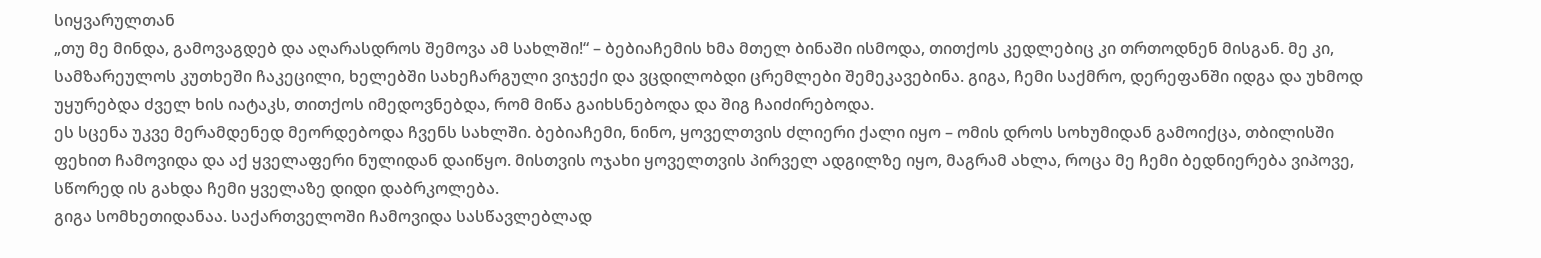სიყვარულთან
„თუ მე მინდა, გამოვაგდებ და აღარასდროს შემოვა ამ სახლში!“ – ბებიაჩემის ხმა მთელ ბინაში ისმოდა, თითქოს კედლებიც კი თრთოდნენ მისგან. მე კი, სამზარეულოს კუთხეში ჩაკეცილი, ხელებში სახეჩარგული ვიჯექი და ვცდილობდი ცრემლები შემეკავებინა. გიგა, ჩემი საქმრო, დერეფანში იდგა და უხმოდ უყურებდა ძველ ხის იატაკს, თითქოს იმედოვნებდა, რომ მიწა გაიხსნებოდა და შიგ ჩაიძირებოდა.
ეს სცენა უკვე მერამდენედ მეორდებოდა ჩვენს სახლში. ბებიაჩემი, ნინო, ყოველთვის ძლიერი ქალი იყო – ომის დროს სოხუმიდან გამოიქცა, თბილისში ფეხით ჩამოვიდა და აქ ყველაფერი ნულიდან დაიწყო. მისთვის ოჯახი ყოველთვის პირველ ადგილზე იყო, მაგრამ ახლა, როცა მე ჩემი ბედნიერება ვიპოვე, სწორედ ის გახდა ჩემი ყველაზე დიდი დაბრკოლება.
გიგა სომხეთიდანაა. საქართველოში ჩამოვიდა სასწავლებლად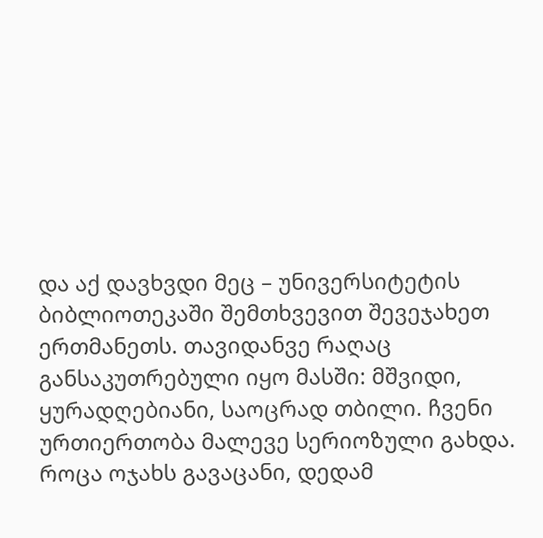და აქ დავხვდი მეც – უნივერსიტეტის ბიბლიოთეკაში შემთხვევით შევეჯახეთ ერთმანეთს. თავიდანვე რაღაც განსაკუთრებული იყო მასში: მშვიდი, ყურადღებიანი, საოცრად თბილი. ჩვენი ურთიერთობა მალევე სერიოზული გახდა. როცა ოჯახს გავაცანი, დედამ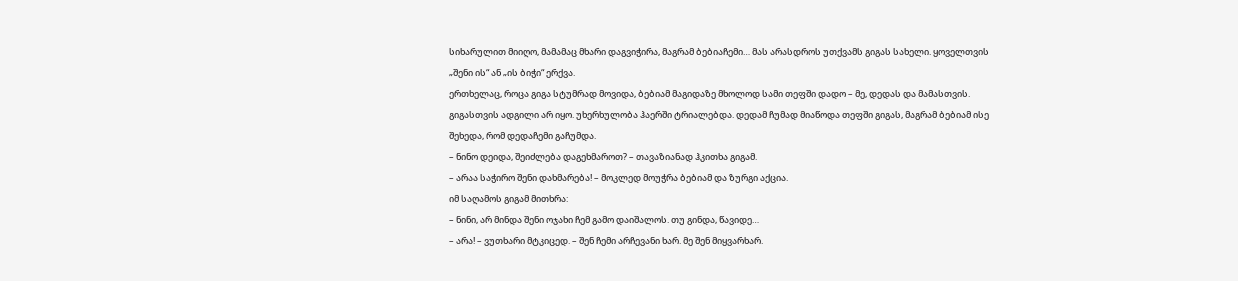სიხარულით მიიღო, მამამაც მხარი დაგვიჭირა, მაგრამ ბებიაჩემი… მას არასდროს უთქვამს გიგას სახელი. ყოველთვის „შენი ის“ ან „ის ბიჭი“ ერქვა.
ერთხელაც, როცა გიგა სტუმრად მოვიდა, ბებიამ მაგიდაზე მხოლოდ სამი თეფში დადო – მე, დედას და მამასთვის. გიგასთვის ადგილი არ იყო. უხერხულობა ჰაერში ტრიალებდა. დედამ ჩუმად მიაწოდა თეფში გიგას, მაგრამ ბებიამ ისე შეხედა, რომ დედაჩემი გაჩუმდა.
– ნინო დეიდა, შეიძლება დაგეხმაროთ? – თავაზიანად ჰკითხა გიგამ.
– არაა საჭირო შენი დახმარება! – მოკლედ მოუჭრა ბებიამ და ზურგი აქცია.
იმ საღამოს გიგამ მითხრა:
– ნინი, არ მინდა შენი ოჯახი ჩემ გამო დაიშალოს. თუ გინდა, წავიდე…
– არა! – ვუთხარი მტკიცედ. – შენ ჩემი არჩევანი ხარ. მე შენ მიყვარხარ.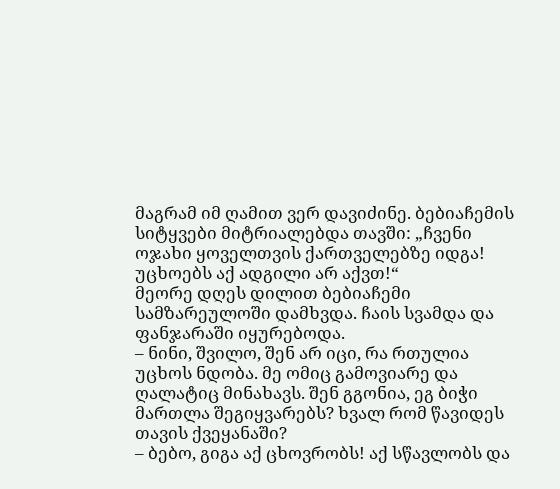მაგრამ იმ ღამით ვერ დავიძინე. ბებიაჩემის სიტყვები მიტრიალებდა თავში: „ჩვენი ოჯახი ყოველთვის ქართველებზე იდგა! უცხოებს აქ ადგილი არ აქვთ!“
მეორე დღეს დილით ბებიაჩემი სამზარეულოში დამხვდა. ჩაის სვამდა და ფანჯარაში იყურებოდა.
– ნინი, შვილო, შენ არ იცი, რა რთულია უცხოს ნდობა. მე ომიც გამოვიარე და ღალატიც მინახავს. შენ გგონია, ეგ ბიჭი მართლა შეგიყვარებს? ხვალ რომ წავიდეს თავის ქვეყანაში?
– ბებო, გიგა აქ ცხოვრობს! აქ სწავლობს და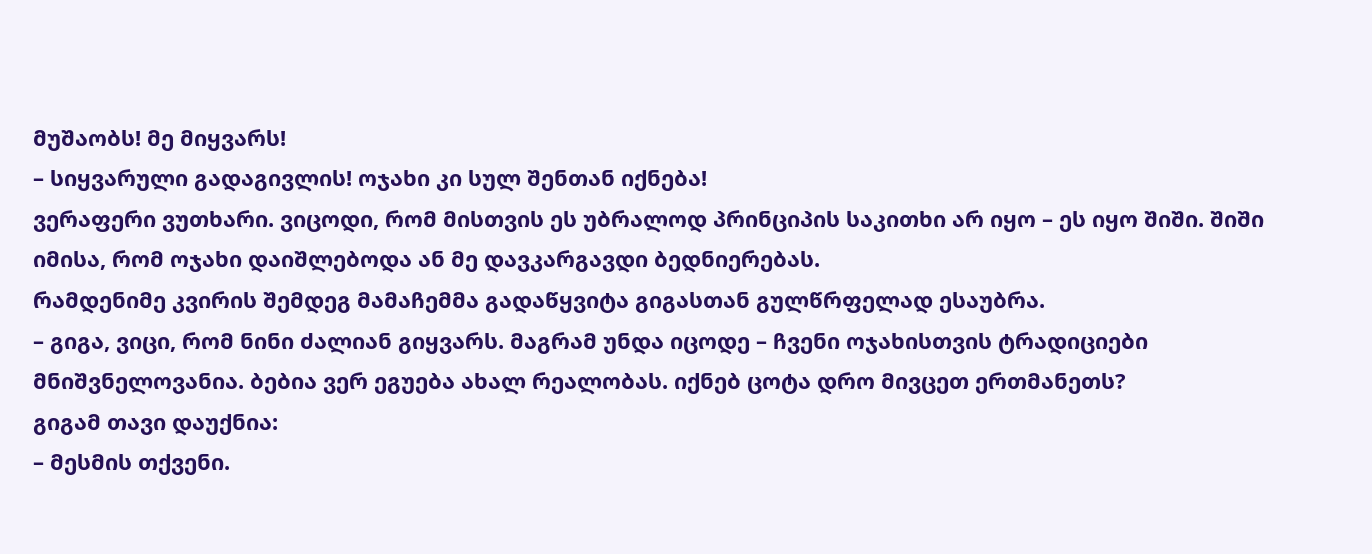მუშაობს! მე მიყვარს!
– სიყვარული გადაგივლის! ოჯახი კი სულ შენთან იქნება!
ვერაფერი ვუთხარი. ვიცოდი, რომ მისთვის ეს უბრალოდ პრინციპის საკითხი არ იყო – ეს იყო შიში. შიში იმისა, რომ ოჯახი დაიშლებოდა ან მე დავკარგავდი ბედნიერებას.
რამდენიმე კვირის შემდეგ მამაჩემმა გადაწყვიტა გიგასთან გულწრფელად ესაუბრა.
– გიგა, ვიცი, რომ ნინი ძალიან გიყვარს. მაგრამ უნდა იცოდე – ჩვენი ოჯახისთვის ტრადიციები მნიშვნელოვანია. ბებია ვერ ეგუება ახალ რეალობას. იქნებ ცოტა დრო მივცეთ ერთმანეთს?
გიგამ თავი დაუქნია:
– მესმის თქვენი.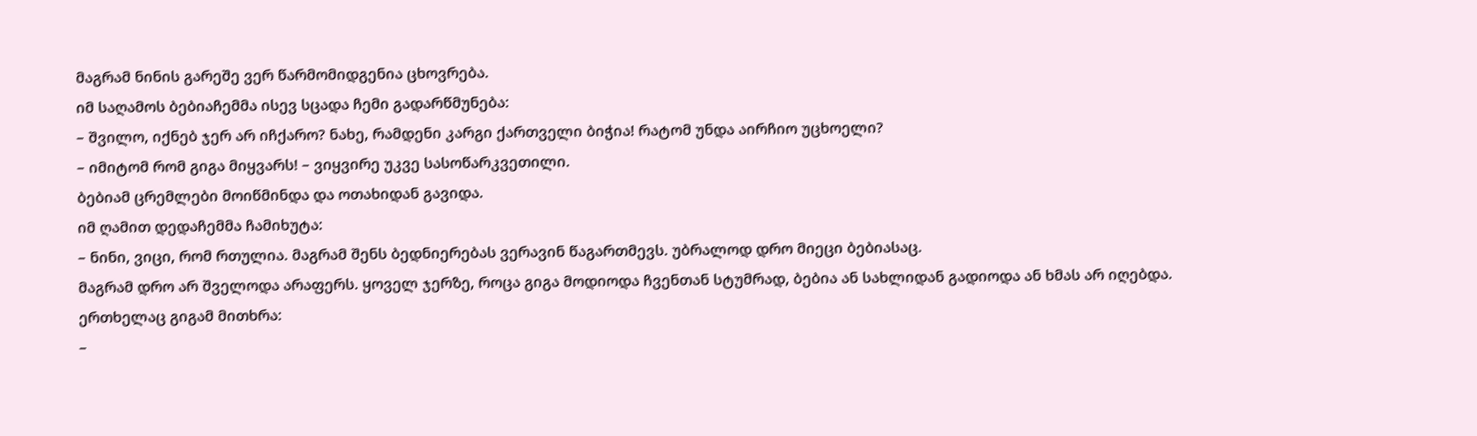მაგრამ ნინის გარეშე ვერ წარმომიდგენია ცხოვრება.
იმ საღამოს ბებიაჩემმა ისევ სცადა ჩემი გადარწმუნება:
– შვილო, იქნებ ჯერ არ იჩქარო? ნახე, რამდენი კარგი ქართველი ბიჭია! რატომ უნდა აირჩიო უცხოელი?
– იმიტომ რომ გიგა მიყვარს! – ვიყვირე უკვე სასოწარკვეთილი.
ბებიამ ცრემლები მოიწმინდა და ოთახიდან გავიდა.
იმ ღამით დედაჩემმა ჩამიხუტა:
– ნინი, ვიცი, რომ რთულია. მაგრამ შენს ბედნიერებას ვერავინ წაგართმევს. უბრალოდ დრო მიეცი ბებიასაც.
მაგრამ დრო არ შველოდა არაფერს. ყოველ ჯერზე, როცა გიგა მოდიოდა ჩვენთან სტუმრად, ბებია ან სახლიდან გადიოდა ან ხმას არ იღებდა.
ერთხელაც გიგამ მითხრა:
–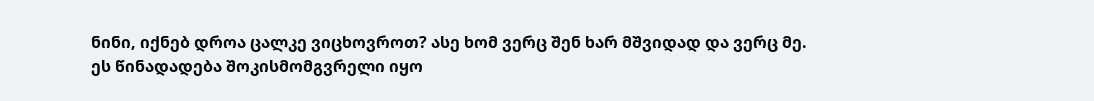ნინი, იქნებ დროა ცალკე ვიცხოვროთ? ასე ხომ ვერც შენ ხარ მშვიდად და ვერც მე.
ეს წინადადება შოკისმომგვრელი იყო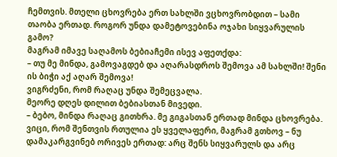ჩემთვის. მთელი ცხოვრება ერთ სახლში ვცხოვრობდით – სამი თაობა ერთად. როგორ უნდა დამეტოვებინა ოჯახი სიყვარულის გამო?
მაგრამ იმავე საღამოს ბებიაჩემი ისევ აფეთქდა:
– თუ მე მინდა, გამოვაგდებ და აღარასდროს შემოვა ამ სახლში! შენი ის ბიჭი აქ აღარ შემოვა!
ვიგრძენი, რომ რაღაც უნდა შემეცვალა.
მეორე დღეს დილით ბებიასთან მივედი.
– ბებო, მინდა რაღაც გითხრა. მე გიგასთან ერთად მინდა ცხოვრება. ვიცი, რომ შენთვის რთულია ეს ყველაფერი, მაგრამ გთხოვ – ნუ დამაკარგვინებ ორივეს ერთად: არც შენს სიყვარულს და არც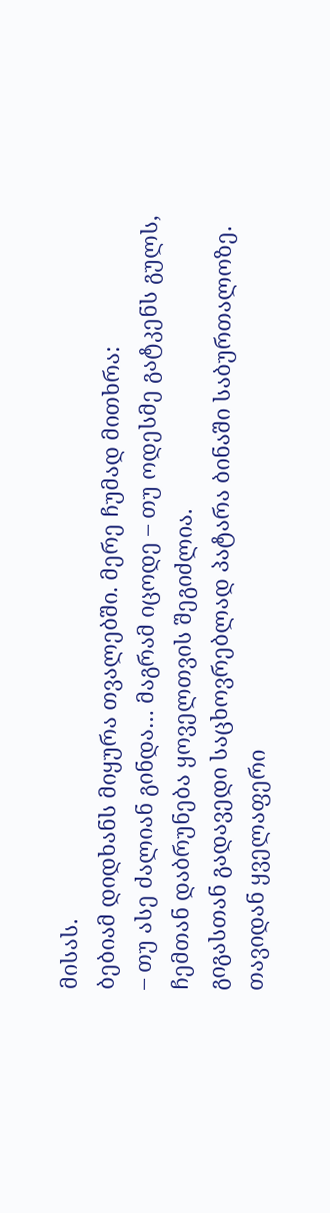მისას.
ბებიამ დიდხანს მიყურა თვალებში. მერე ჩუმად მითხრა:
– თუ ასე ძალიან გინდა… მაგრამ იცოდე – თუ ოდესმე გატკენს გულს, ჩემთან დაბრუნება ყოველთვის შეგიძლია.
გიგასთან გადავედი საცხოვრებლად პატარა ბინაში საბურთალოზე. თავიდან ყველაფერი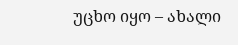უცხო იყო – ახალი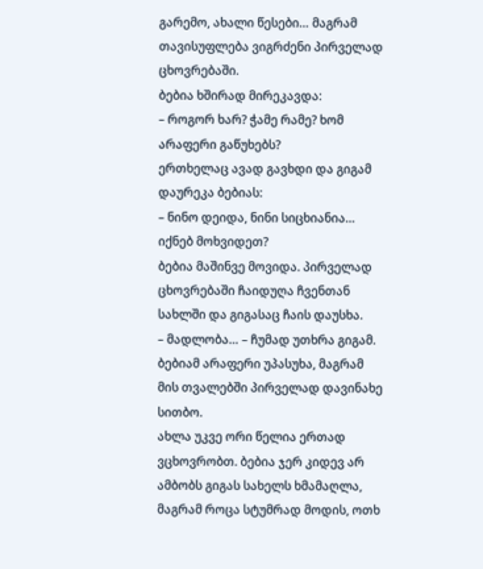გარემო, ახალი წესები… მაგრამ თავისუფლება ვიგრძენი პირველად ცხოვრებაში.
ბებია ხშირად მირეკავდა:
– როგორ ხარ? ჭამე რამე? ხომ არაფერი გაწუხებს?
ერთხელაც ავად გავხდი და გიგამ დაურეკა ბებიას:
– ნინო დეიდა, ნინი სიცხიანია… იქნებ მოხვიდეთ?
ბებია მაშინვე მოვიდა. პირველად ცხოვრებაში ჩაიდუღა ჩვენთან სახლში და გიგასაც ჩაის დაუსხა.
– მადლობა… – ჩუმად უთხრა გიგამ.
ბებიამ არაფერი უპასუხა, მაგრამ მის თვალებში პირველად დავინახე სითბო.
ახლა უკვე ორი წელია ერთად ვცხოვრობთ. ბებია ჯერ კიდევ არ ამბობს გიგას სახელს ხმამაღლა, მაგრამ როცა სტუმრად მოდის, ოთხ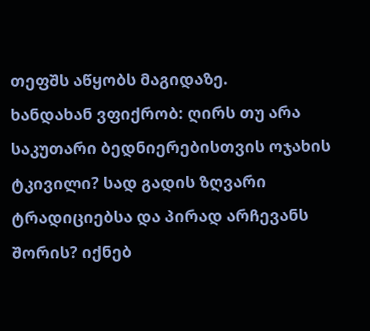თეფშს აწყობს მაგიდაზე.
ხანდახან ვფიქრობ: ღირს თუ არა საკუთარი ბედნიერებისთვის ოჯახის ტკივილი? სად გადის ზღვარი ტრადიციებსა და პირად არჩევანს შორის? იქნებ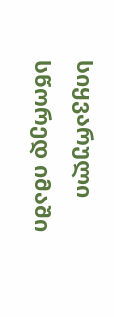სიყვარული სწორედ იმაში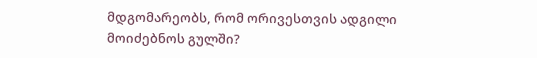მდგომარეობს, რომ ორივესთვის ადგილი მოიძებნოს გულში?